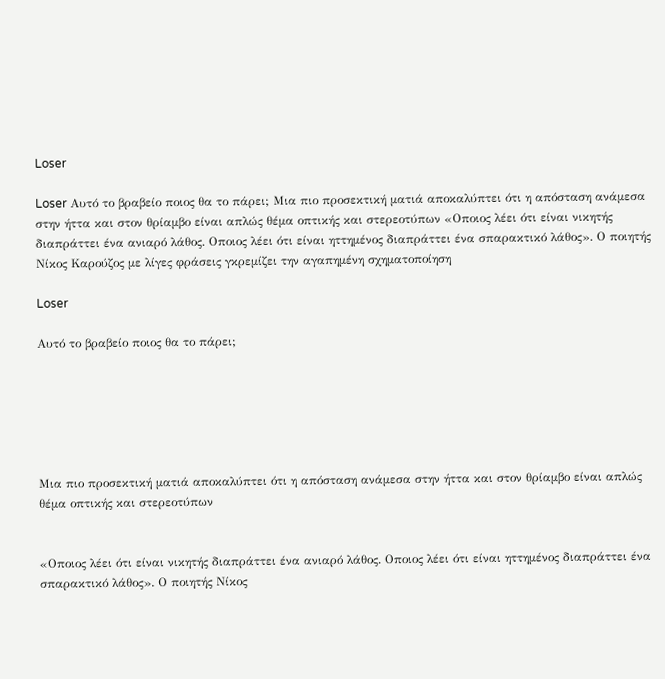Loser

Loser Αυτό το βραβείο ποιος θα το πάρει; Μια πιο προσεκτική ματιά αποκαλύπτει ότι η απόσταση ανάμεσα στην ήττα και στον θρίαμβο είναι απλώς θέμα οπτικής και στερεοτύπων «Οποιος λέει ότι είναι νικητής διαπράττει ένα ανιαρό λάθος. Οποιος λέει ότι είναι ηττημένος διαπράττει ένα σπαρακτικό λάθος». Ο ποιητής Νίκος Καρούζος με λίγες φράσεις γκρεμίζει την αγαπημένη σχηματοποίηση

Loser

Αυτό το βραβείο ποιος θα το πάρει;






Μια πιο προσεκτική ματιά αποκαλύπτει ότι η απόσταση ανάμεσα στην ήττα και στον θρίαμβο είναι απλώς θέμα οπτικής και στερεοτύπων


«Οποιος λέει ότι είναι νικητής διαπράττει ένα ανιαρό λάθος. Οποιος λέει ότι είναι ηττημένος διαπράττει ένα σπαρακτικό λάθος». Ο ποιητής Νίκος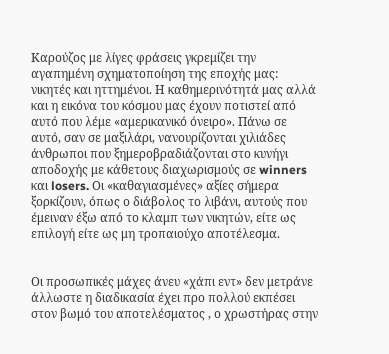Καρούζος με λίγες φράσεις γκρεμίζει την αγαπημένη σχηματοποίηση της εποχής μας: νικητές και ηττημένοι. Η καθημερινότητά μας αλλά και η εικόνα του κόσμου μας έχουν ποτιστεί από αυτό που λέμε «αμερικανικό όνειρο». Πάνω σε αυτό, σαν σε μαξιλάρι, νανουρίζονται χιλιάδες άνθρωποι που ξημεροβραδιάζονται στο κυνήγι αποδοχής με κάθετους διαχωρισμούς σε winners και losers. Οι «καθαγιασμένες» αξίες σήμερα ξορκίζουν, όπως ο διάβολος το λιβάνι, αυτούς που έμειναν έξω από το κλαμπ των νικητών, είτε ως επιλογή είτε ως μη τροπαιούχο αποτέλεσμα.


Οι προσωπικές μάχες άνευ «χάπι εντ» δεν μετράνε  άλλωστε η διαδικασία έχει προ πολλού εκπέσει στον βωμό του αποτελέσματος , ο χρωστήρας στην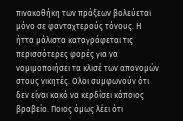πινακοθήκη των πράξεων βολεύεται μόνο σε φανταχτερούς τόνους. Η ήττα μάλιστα καταγράφεται τις περισσότερες φορές για να νομιμοποιήσει τα κλισέ των απονομών στους νικητές. Ολοι συμφωνούν ότι δεν είναι κακό να κερδίσει κάποιος βραβείο. Ποιος όμως λέει ότι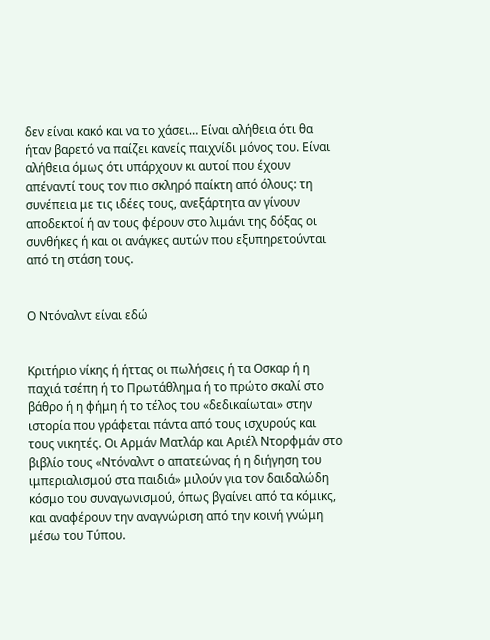δεν είναι κακό και να το χάσει… Είναι αλήθεια ότι θα ήταν βαρετό να παίζει κανείς παιχνίδι μόνος του. Είναι αλήθεια όμως ότι υπάρχουν κι αυτοί που έχουν απέναντί τους τον πιο σκληρό παίκτη από όλους: τη συνέπεια με τις ιδέες τους, ανεξάρτητα αν γίνουν αποδεκτοί ή αν τους φέρουν στο λιμάνι της δόξας οι συνθήκες ή και οι ανάγκες αυτών που εξυπηρετούνται από τη στάση τους.


Ο Ντόναλντ είναι εδώ


Κριτήριο νίκης ή ήττας οι πωλήσεις ή τα Οσκαρ ή η παχιά τσέπη ή το Πρωτάθλημα ή το πρώτο σκαλί στο βάθρο ή η φήμη ή το τέλος του «δεδικαίωται» στην ιστορία που γράφεται πάντα από τους ισχυρούς και τους νικητές. Οι Αρμάν Ματλάρ και Αριέλ Ντορφμάν στο βιβλίο τους «Ντόναλντ ο απατεώνας ή η διήγηση του ιμπεριαλισμού στα παιδιά» μιλούν για τον δαιδαλώδη κόσμο του συναγωνισμού, όπως βγαίνει από τα κόμικς, και αναφέρουν την αναγνώριση από την κοινή γνώμη μέσω του Τύπου.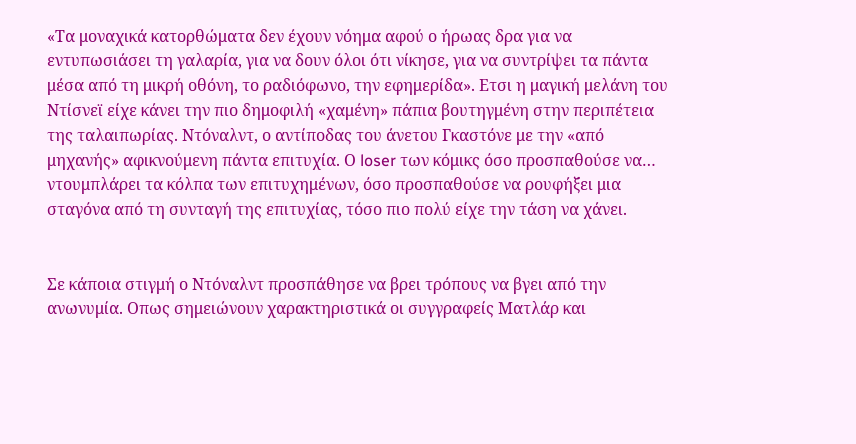«Τα μοναχικά κατορθώματα δεν έχουν νόημα αφού ο ήρωας δρα για να εντυπωσιάσει τη γαλαρία, για να δουν όλοι ότι νίκησε, για να συντρίψει τα πάντα μέσα από τη μικρή οθόνη, το ραδιόφωνο, την εφημερίδα». Ετσι η μαγική μελάνη του Ντίσνεϊ είχε κάνει την πιο δημοφιλή «χαμένη» πάπια βουτηγμένη στην περιπέτεια της ταλαιπωρίας. Ντόναλντ, ο αντίποδας του άνετου Γκαστόνε με την «από μηχανής» αφικνούμενη πάντα επιτυχία. Ο loser των κόμικς όσο προσπαθούσε να… ντουμπλάρει τα κόλπα των επιτυχημένων, όσο προσπαθούσε να ρουφήξει μια σταγόνα από τη συνταγή της επιτυχίας, τόσο πιο πολύ είχε την τάση να χάνει.


Σε κάποια στιγμή ο Ντόναλντ προσπάθησε να βρει τρόπους να βγει από την ανωνυμία. Οπως σημειώνουν χαρακτηριστικά οι συγγραφείς Ματλάρ και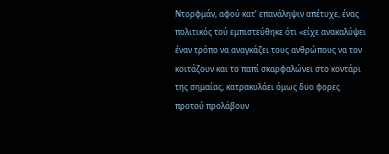Ντορφμάν, αφού κατ’ επανάληψιν απέτυχε, ένας πολιτικός τού εμπιστεύθηκε ότι «είχε ανακαλύψει έναν τρόπο να αναγκάζει τους ανθρώπους να τον κοιτάζουν και το παπί σκαρφαλώνει στο κοντάρι της σημαίας, κατρακυλάει όμως δυο φορες προτού προλάβουν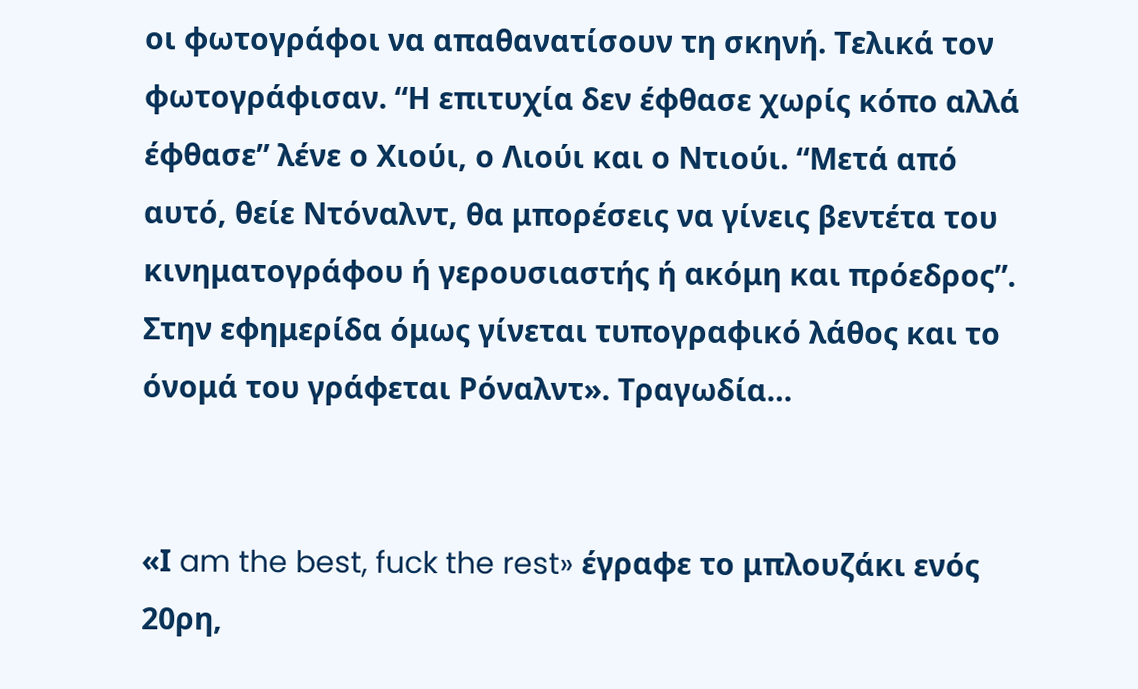οι φωτογράφοι να απαθανατίσουν τη σκηνή. Τελικά τον φωτογράφισαν. “Η επιτυχία δεν έφθασε χωρίς κόπο αλλά έφθασε” λένε ο Χιούι, ο Λιούι και ο Ντιούι. “Μετά από αυτό, θείε Ντόναλντ, θα μπορέσεις να γίνεις βεντέτα του κινηματογράφου ή γερουσιαστής ή ακόμη και πρόεδρος”. Στην εφημερίδα όμως γίνεται τυπογραφικό λάθος και το όνομά του γράφεται Ρόναλντ». Τραγωδία…


«Ι am the best, fuck the rest» έγραφε το μπλουζάκι ενός 20ρη,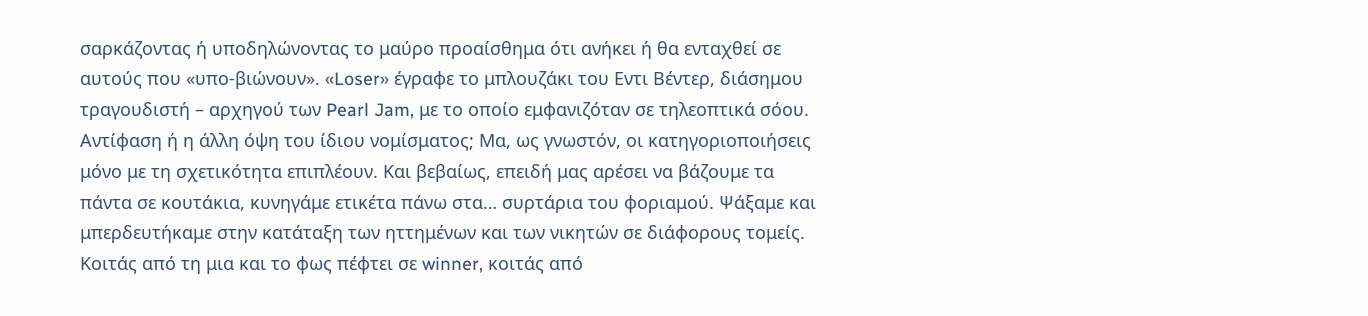σαρκάζοντας ή υποδηλώνοντας το μαύρο προαίσθημα ότι ανήκει ή θα ενταχθεί σε αυτούς που «υπο-βιώνουν». «Loser» έγραφε το μπλουζάκι του Εντι Βέντερ, διάσημου τραγουδιστή – αρχηγού των Pearl Jam, με το οποίο εμφανιζόταν σε τηλεοπτικά σόου. Αντίφαση ή η άλλη όψη του ίδιου νομίσματος; Μα, ως γνωστόν, οι κατηγοριοποιήσεις μόνο με τη σχετικότητα επιπλέουν. Και βεβαίως, επειδή μας αρέσει να βάζουμε τα πάντα σε κουτάκια, κυνηγάμε ετικέτα πάνω στα… συρτάρια του φοριαμού. Ψάξαμε και μπερδευτήκαμε στην κατάταξη των ηττημένων και των νικητών σε διάφορους τομείς. Κοιτάς από τη μια και το φως πέφτει σε winner, κοιτάς από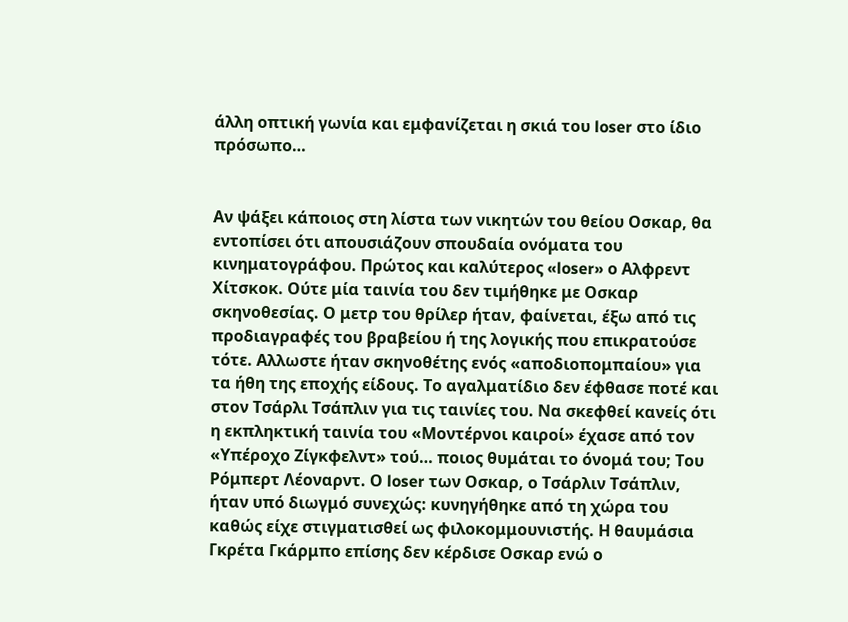άλλη οπτική γωνία και εμφανίζεται η σκιά του loser στο ίδιο πρόσωπο…


Αν ψάξει κάποιος στη λίστα των νικητών του θείου Οσκαρ, θα εντοπίσει ότι απουσιάζουν σπουδαία ονόματα του κινηματογράφου. Πρώτος και καλύτερος «loser» ο Αλφρεντ Χίτσκοκ. Ούτε μία ταινία του δεν τιμήθηκε με Οσκαρ σκηνοθεσίας. Ο μετρ του θρίλερ ήταν, φαίνεται, έξω από τις προδιαγραφές του βραβείου ή της λογικής που επικρατούσε τότε. Αλλωστε ήταν σκηνοθέτης ενός «αποδιοπομπαίου» για τα ήθη της εποχής είδους. Το αγαλματίδιο δεν έφθασε ποτέ και στον Τσάρλι Τσάπλιν για τις ταινίες του. Να σκεφθεί κανείς ότι η εκπληκτική ταινία του «Μοντέρνοι καιροί» έχασε από τον «Υπέροχο Ζίγκφελντ» τού… ποιος θυμάται το όνομά του; Του Ρόμπερτ Λέοναρντ. Ο loser των Οσκαρ, ο Τσάρλιν Τσάπλιν, ήταν υπό διωγμό συνεχώς: κυνηγήθηκε από τη χώρα του καθώς είχε στιγματισθεί ως φιλοκομμουνιστής. Η θαυμάσια Γκρέτα Γκάρμπο επίσης δεν κέρδισε Οσκαρ ενώ ο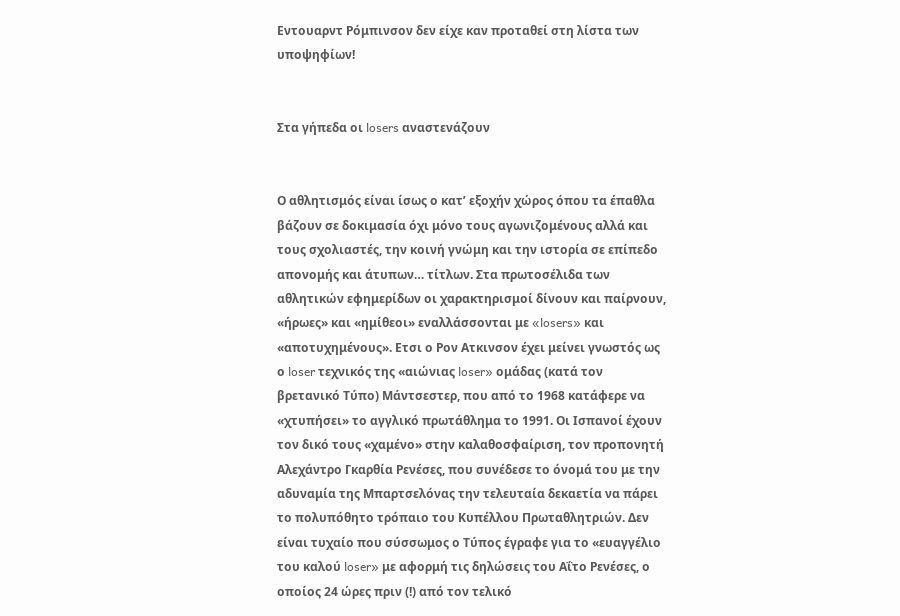Εντουαρντ Ρόμπινσον δεν είχε καν προταθεί στη λίστα των υποψηφίων!


Στα γήπεδα οι losers αναστενάζουν


Ο αθλητισμός είναι ίσως ο κατ’ εξοχήν χώρος όπου τα έπαθλα βάζουν σε δοκιμασία όχι μόνο τους αγωνιζομένους αλλά και τους σχολιαστές, την κοινή γνώμη και την ιστορία σε επίπεδο απονομής και άτυπων… τίτλων. Στα πρωτοσέλιδα των αθλητικών εφημερίδων οι χαρακτηρισμοί δίνουν και παίρνουν, «ήρωες» και «ημίθεοι» εναλλάσσονται με «losers» και «αποτυχημένους». Ετσι ο Ρον Ατκινσον έχει μείνει γνωστός ως ο loser τεχνικός της «αιώνιας loser» ομάδας (κατά τον βρετανικό Τύπο) Μάντσεστερ, που από το 1968 κατάφερε να «χτυπήσει» το αγγλικό πρωτάθλημα το 1991. Οι Ισπανοί έχουν τον δικό τους «χαμένο» στην καλαθοσφαίριση, τον προπονητή Αλεχάντρο Γκαρθία Ρενέσες, που συνέδεσε το όνομά του με την αδυναμία της Μπαρτσελόνας την τελευταία δεκαετία να πάρει το πολυπόθητο τρόπαιο του Κυπέλλου Πρωταθλητριών. Δεν είναι τυχαίο που σύσσωμος ο Τύπος έγραφε για το «ευαγγέλιο του καλού loser» με αφορμή τις δηλώσεις του Αΐτο Ρενέσες, ο οποίος 24 ώρες πριν (!) από τον τελικό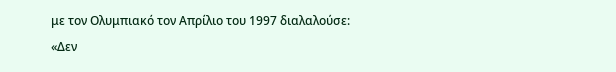με τον Ολυμπιακό τον Απρίλιο του 1997 διαλαλούσε: «Δεν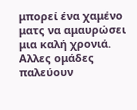μπορεί ένα χαμένο ματς να αμαυρώσει μια καλή χρονιά. Αλλες ομάδες παλεύουν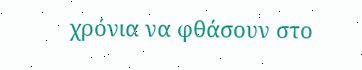χρόνια να φθάσουν στο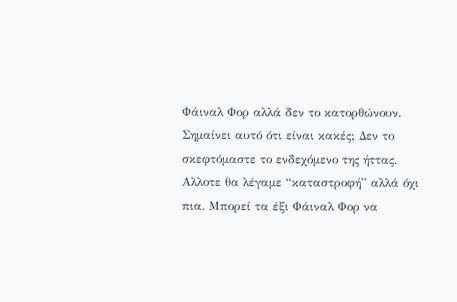Φάιναλ Φορ αλλά δεν το κατορθώνουν. Σημαίνει αυτό ότι είναι κακές; Δεν το σκεφτόμαστε το ενδεχόμενο της ήττας. Αλλοτε θα λέγαμε “καταστροφή” αλλά όχι πια. Μπορεί τα έξι Φάιναλ Φορ να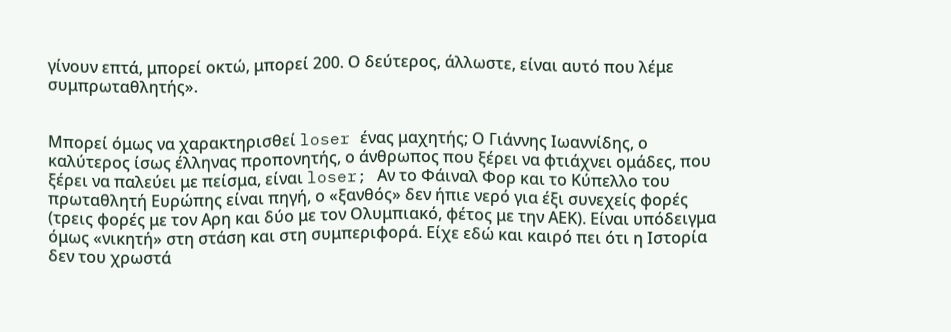γίνουν επτά, μπορεί οκτώ, μπορεί 200. Ο δεύτερος, άλλωστε, είναι αυτό που λέμε συμπρωταθλητής».


Μπορεί όμως να χαρακτηρισθεί loser ένας μαχητής; Ο Γιάννης Ιωαννίδης, ο καλύτερος ίσως έλληνας προπονητής, ο άνθρωπος που ξέρει να φτιάχνει ομάδες, που ξέρει να παλεύει με πείσμα, είναι loser; Αν το Φάιναλ Φορ και το Κύπελλο του πρωταθλητή Ευρώπης είναι πηγή, ο «ξανθός» δεν ήπιε νερό για έξι συνεχείς φορές (τρεις φορές με τον Αρη και δύο με τον Ολυμπιακό, φέτος με την ΑΕΚ). Είναι υπόδειγμα όμως «νικητή» στη στάση και στη συμπεριφορά. Είχε εδώ και καιρό πει ότι η Ιστορία δεν του χρωστά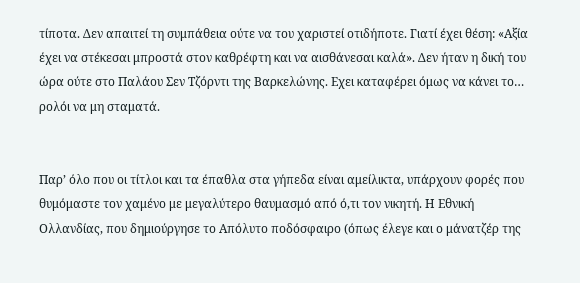τίποτα. Δεν απαιτεί τη συμπάθεια ούτε να του χαριστεί οτιδήποτε. Γιατί έχει θέση: «Αξία έχει να στέκεσαι μπροστά στον καθρέφτη και να αισθάνεσαι καλά». Δεν ήταν η δική του ώρα ούτε στο Παλάου Σεν Τζόρντι της Βαρκελώνης. Εχει καταφέρει όμως να κάνει το… ρολόι να μη σταματά.


Παρ’ όλο που οι τίτλοι και τα έπαθλα στα γήπεδα είναι αμείλικτα, υπάρχουν φορές που θυμόμαστε τον χαμένο με μεγαλύτερο θαυμασμό από ό,τι τον νικητή. Η Εθνική Ολλανδίας, που δημιούργησε το Απόλυτο ποδόσφαιρο (όπως έλεγε και ο μάνατζέρ της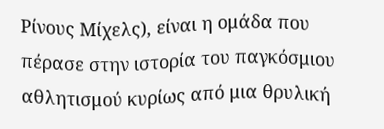Ρίνους Μίχελς), είναι η ομάδα που πέρασε στην ιστορία του παγκόσμιου αθλητισμού κυρίως από μια θρυλική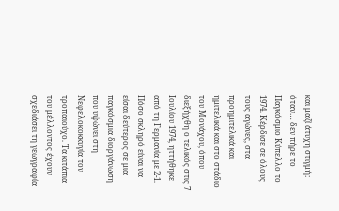και μαζί άτυχη στιγμή: όταν… δεν πήρε το Παγκόσμιο Κύπελλο το 1974. Κέρδισε σε όλους τους αγώνες, στα προημιτελικά και ημιτελικά και στο στάδιο του Μονάχου, όπου διεξήχθη ο τελικός στις 7 Ιουλίου 1974, ηττήθηκε από τη Γερμανία με 2-1. Πόσο σκληρό είναι να είσαι δεύτερος σε μια παγκόσμια διοργάνωση που υψώνει στη Νεφελοκοκκυγία τον τροπαιούχο. Τα κιτάπια του μέλλοντος έχουν σχεδιάσει τη γεωγραφία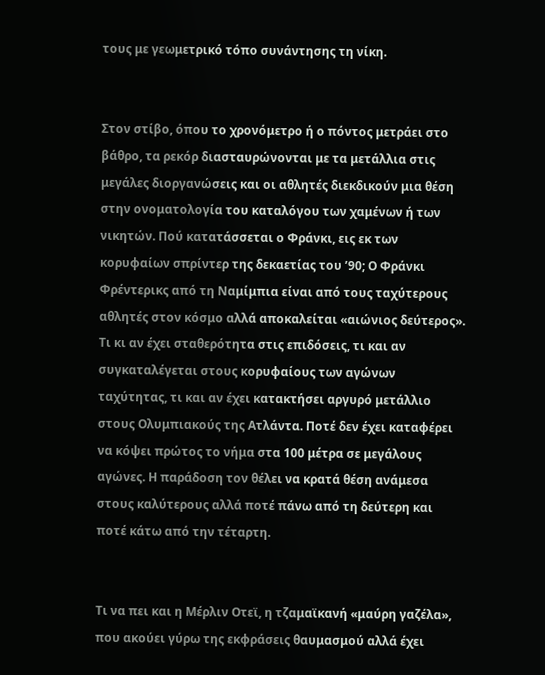τους με γεωμετρικό τόπο συνάντησης τη νίκη.


Στον στίβο, όπου το χρονόμετρο ή ο πόντος μετράει στο βάθρο, τα ρεκόρ διασταυρώνονται με τα μετάλλια στις μεγάλες διοργανώσεις και οι αθλητές διεκδικούν μια θέση στην ονοματολογία του καταλόγου των χαμένων ή των νικητών. Πού κατατάσσεται ο Φράνκι, εις εκ των κορυφαίων σπρίντερ της δεκαετίας του ’90; Ο Φράνκι Φρέντερικς από τη Ναμίμπια είναι από τους ταχύτερους αθλητές στον κόσμο αλλά αποκαλείται «αιώνιος δεύτερος». Τι κι αν έχει σταθερότητα στις επιδόσεις, τι και αν συγκαταλέγεται στους κορυφαίους των αγώνων ταχύτητας, τι και αν έχει κατακτήσει αργυρό μετάλλιο στους Ολυμπιακούς της Ατλάντα. Ποτέ δεν έχει καταφέρει να κόψει πρώτος το νήμα στα 100 μέτρα σε μεγάλους αγώνες. Η παράδοση τον θέλει να κρατά θέση ανάμεσα στους καλύτερους αλλά ποτέ πάνω από τη δεύτερη και ποτέ κάτω από την τέταρτη.


Τι να πει και η Μέρλιν Οτεϊ, η τζαμαϊκανή «μαύρη γαζέλα», που ακούει γύρω της εκφράσεις θαυμασμού αλλά έχει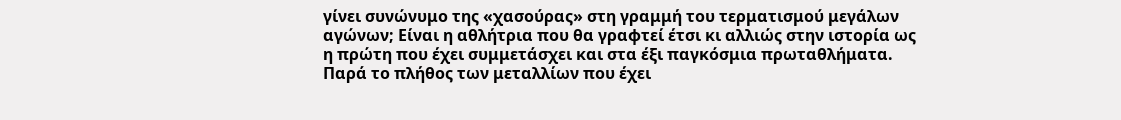γίνει συνώνυμο της «χασούρας» στη γραμμή του τερματισμού μεγάλων αγώνων; Είναι η αθλήτρια που θα γραφτεί έτσι κι αλλιώς στην ιστορία ως η πρώτη που έχει συμμετάσχει και στα έξι παγκόσμια πρωταθλήματα. Παρά το πλήθος των μεταλλίων που έχει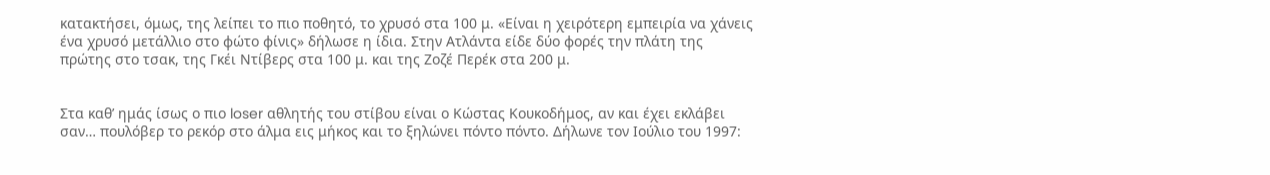κατακτήσει, όμως, της λείπει το πιο ποθητό, το χρυσό στα 100 μ. «Είναι η χειρότερη εμπειρία να χάνεις ένα χρυσό μετάλλιο στο φώτο φίνις» δήλωσε η ίδια. Στην Ατλάντα είδε δύο φορές την πλάτη της πρώτης στο τσακ, της Γκέι Ντίβερς στα 100 μ. και της Ζοζέ Περέκ στα 200 μ.


Στα καθ’ ημάς ίσως ο πιο loser αθλητής του στίβου είναι ο Κώστας Κουκοδήμος, αν και έχει εκλάβει σαν… πουλόβερ το ρεκόρ στο άλμα εις μήκος και το ξηλώνει πόντο πόντο. Δήλωνε τον Ιούλιο του 1997: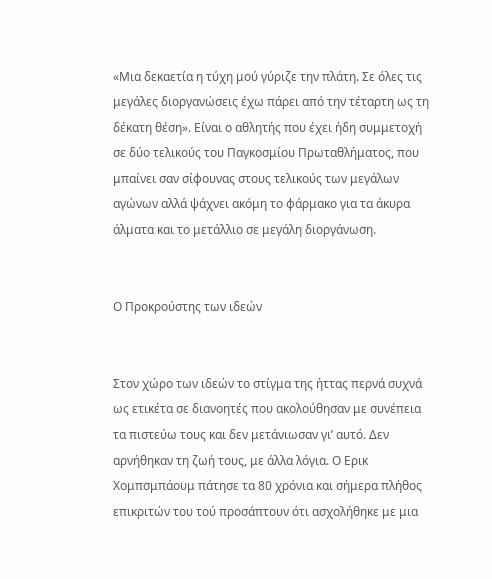«Μια δεκαετία η τύχη μού γύριζε την πλάτη. Σε όλες τις μεγάλες διοργανώσεις έχω πάρει από την τέταρτη ως τη δέκατη θέση». Είναι ο αθλητής που έχει ήδη συμμετοχή σε δύο τελικούς του Παγκοσμίου Πρωταθλήματος, που μπαίνει σαν σίφουνας στους τελικούς των μεγάλων αγώνων αλλά ψάχνει ακόμη το φάρμακο για τα άκυρα άλματα και το μετάλλιο σε μεγάλη διοργάνωση.


Ο Προκρούστης των ιδεών


Στον χώρο των ιδεών το στίγμα της ήττας περνά συχνά ως ετικέτα σε διανοητές που ακολούθησαν με συνέπεια τα πιστεύω τους και δεν μετάνιωσαν γι’ αυτό. Δεν αρνήθηκαν τη ζωή τους, με άλλα λόγια. Ο Ερικ Χομπσμπάουμ πάτησε τα 80 χρόνια και σήμερα πλήθος επικριτών του τού προσάπτουν ότι ασχολήθηκε με μια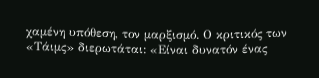χαμένη υπόθεση, τον μαρξισμό. Ο κριτικός των «Τάιμς» διερωτάται: «Είναι δυνατόν ένας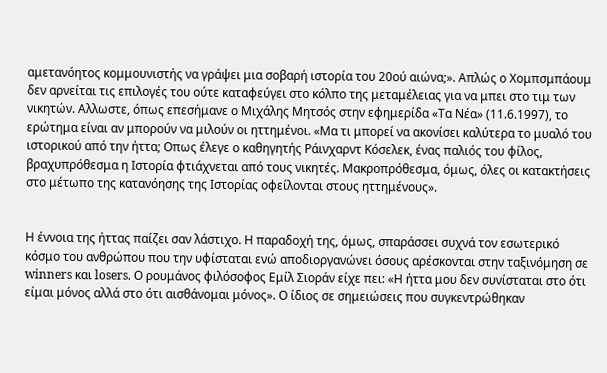αμετανόητος κομμουνιστής να γράψει μια σοβαρή ιστορία του 20ού αιώνα;». Απλώς ο Χομπσμπάουμ δεν αρνείται τις επιλογές του ούτε καταφεύγει στο κόλπο της μεταμέλειας για να μπει στο τιμ των νικητών. Αλλωστε, όπως επεσήμανε ο Μιχάλης Μητσός στην εφημερίδα «Τα Νέα» (11.6.1997), το ερώτημα είναι αν μπορούν να μιλούν οι ηττημένοι. «Μα τι μπορεί να ακονίσει καλύτερα το μυαλό του ιστορικού από την ήττα; Οπως έλεγε ο καθηγητής Ράινχαρντ Κόσελεκ, ένας παλιός του φίλος, βραχυπρόθεσμα η Ιστορία φτιάχνεται από τους νικητές. Μακροπρόθεσμα, όμως, όλες οι κατακτήσεις στο μέτωπο της κατανόησης της Ιστορίας οφείλονται στους ηττημένους».


Η έννοια της ήττας παίζει σαν λάστιχο. Η παραδοχή της, όμως, σπαράσσει συχνά τον εσωτερικό κόσμο του ανθρώπου που την υφίσταται ενώ αποδιοργανώνει όσους αρέσκονται στην ταξινόμηση σε winners και losers. Ο ρουμάνος φιλόσοφος Εμίλ Σιοράν είχε πει: «Η ήττα μου δεν συνίσταται στο ότι είμαι μόνος αλλά στο ότι αισθάνομαι μόνος». Ο ίδιος σε σημειώσεις που συγκεντρώθηκαν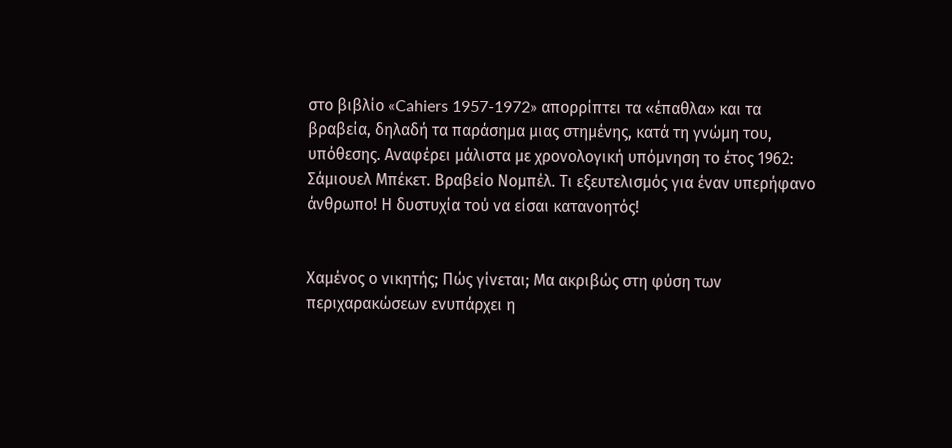στο βιβλίο «Cahiers 1957-1972» απορρίπτει τα «έπαθλα» και τα βραβεία, δηλαδή τα παράσημα μιας στημένης, κατά τη γνώμη του, υπόθεσης. Αναφέρει μάλιστα με χρονολογική υπόμνηση το έτος 1962: Σάμιουελ Μπέκετ. Βραβείο Νομπέλ. Τι εξευτελισμός για έναν υπερήφανο άνθρωπο! Η δυστυχία τού να είσαι κατανοητός!


Χαμένος ο νικητής; Πώς γίνεται; Μα ακριβώς στη φύση των περιχαρακώσεων ενυπάρχει η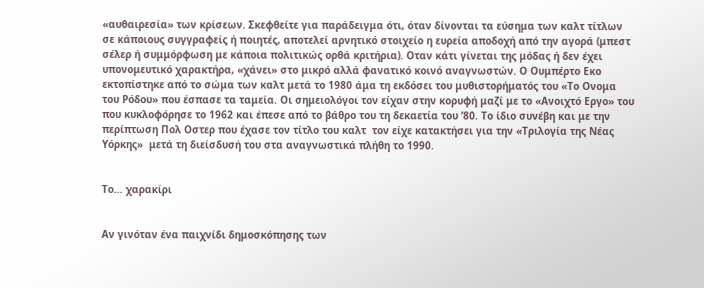«αυθαιρεσία» των κρίσεων. Σκεφθείτε για παράδειγμα ότι, όταν δίνονται τα εύσημα των καλτ τίτλων σε κάποιους συγγραφείς ή ποιητές, αποτελεί αρνητικό στοιχείο η ευρεία αποδοχή από την αγορά (μπεστ σέλερ ή συμμόρφωση με κάποια πολιτικώς ορθά κριτήρια). Οταν κάτι γίνεται της μόδας ή δεν έχει υπονομευτικό χαρακτήρα, «χάνει» στο μικρό αλλά φανατικό κοινό αναγνωστών. Ο Ουμπέρτο Εκο εκτοπίστηκε από το σώμα των καλτ μετά το 1980 άμα τη εκδόσει του μυθιστορήματός του «Το Ονομα του Ρόδου» που έσπασε τα ταμεία. Οι σημειολόγοι τον είχαν στην κορυφή μαζί με το «Ανοιχτό Εργο» του που κυκλοφόρησε το 1962 και έπεσε από το βάθρο του τη δεκαετία του ’80. Το ίδιο συνέβη και με την περίπτωση Πολ Οστερ που έχασε τον τίτλο του καλτ  τον είχε κατακτήσει για την «Τριλογία της Νέας Υόρκης»  μετά τη διείσδυσή του στα αναγνωστικά πλήθη το 1990.


Το… χαρακίρι


Αν γινόταν ένα παιχνίδι δημοσκόπησης των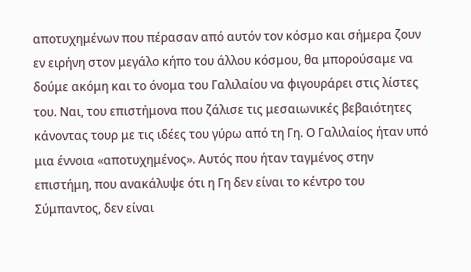αποτυχημένων που πέρασαν από αυτόν τον κόσμο και σήμερα ζουν εν ειρήνη στον μεγάλο κήπο του άλλου κόσμου, θα μπορούσαμε να δούμε ακόμη και το όνομα του Γαλιλαίου να φιγουράρει στις λίστες του. Ναι, του επιστήμονα που ζάλισε τις μεσαιωνικές βεβαιότητες κάνοντας τουρ με τις ιδέες του γύρω από τη Γη. Ο Γαλιλαίος ήταν υπό μια έννοια «αποτυχημένος». Αυτός που ήταν ταγμένος στην επιστήμη, που ανακάλυψε ότι η Γη δεν είναι το κέντρο του Σύμπαντος, δεν είναι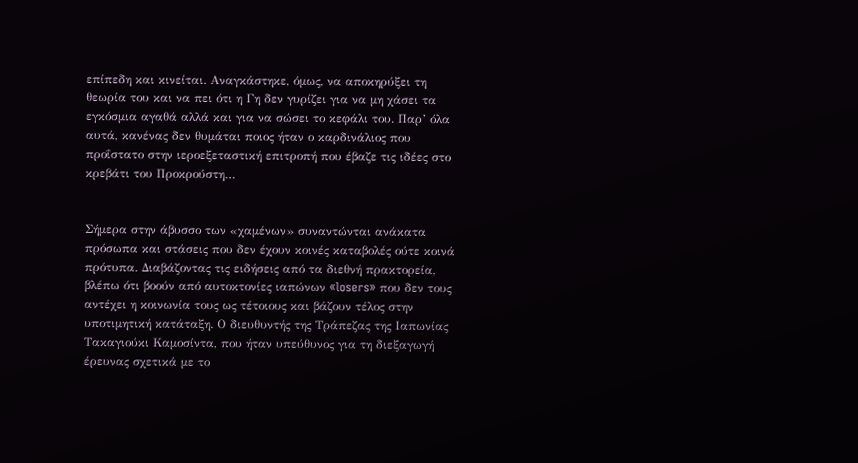επίπεδη και κινείται. Αναγκάστηκε, όμως, να αποκηρύξει τη θεωρία του και να πει ότι η Γη δεν γυρίζει για να μη χάσει τα εγκόσμια αγαθά αλλά και για να σώσει το κεφάλι του. Παρ’ όλα αυτά, κανένας δεν θυμάται ποιος ήταν ο καρδινάλιος που προΐστατο στην ιεροεξεταστική επιτροπή που έβαζε τις ιδέες στο κρεβάτι του Προκρούστη…


Σήμερα στην άβυσσο των «χαμένων» συναντώνται ανάκατα πρόσωπα και στάσεις που δεν έχουν κοινές καταβολές ούτε κοινά πρότυπα. Διαβάζοντας τις ειδήσεις από τα διεθνή πρακτορεία, βλέπω ότι βοούν από αυτοκτονίες ιαπώνων «losers» που δεν τους αντέχει η κοινωνία τους ως τέτοιους και βάζουν τέλος στην υποτιμητική κατάταξη. Ο διευθυντής της Τράπεζας της Ιαπωνίας Τακαγιούκι Καμοσίντα, που ήταν υπεύθυνος για τη διεξαγωγή έρευνας σχετικά με το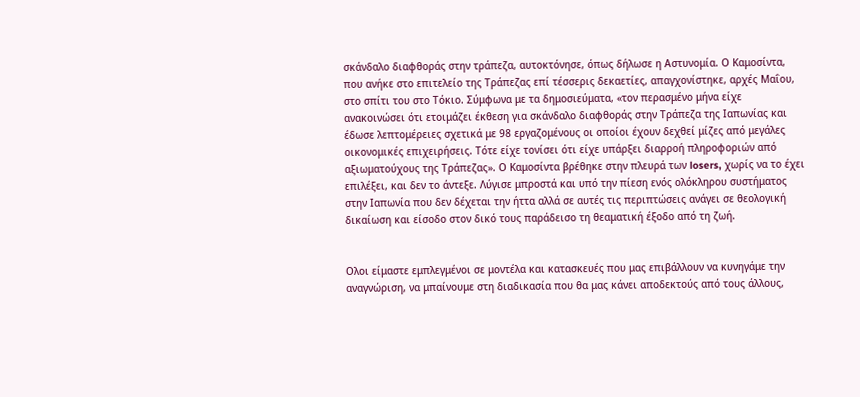σκάνδαλο διαφθοράς στην τράπεζα, αυτοκτόνησε, όπως δήλωσε η Αστυνομία. Ο Καμοσίντα, που ανήκε στο επιτελείο της Τράπεζας επί τέσσερις δεκαετίες, απαγχονίστηκε, αρχές Μαΐου, στο σπίτι του στο Τόκιο. Σύμφωνα με τα δημοσιεύματα, «τον περασμένο μήνα είχε ανακοινώσει ότι ετοιμάζει έκθεση για σκάνδαλο διαφθοράς στην Τράπεζα της Ιαπωνίας και έδωσε λεπτομέρειες σχετικά με 98 εργαζομένους οι οποίοι έχουν δεχθεί μίζες από μεγάλες οικονομικές επιχειρήσεις. Τότε είχε τονίσει ότι είχε υπάρξει διαρροή πληροφοριών από αξιωματούχους της Τράπεζας». Ο Καμοσίντα βρέθηκε στην πλευρά των losers, χωρίς να το έχει επιλέξει, και δεν το άντεξε. Λύγισε μπροστά και υπό την πίεση ενός ολόκληρου συστήματος στην Ιαπωνία που δεν δέχεται την ήττα αλλά σε αυτές τις περιπτώσεις ανάγει σε θεολογική δικαίωση και είσοδο στον δικό τους παράδεισο τη θεαματική έξοδο από τη ζωή.


Ολοι είμαστε εμπλεγμένοι σε μοντέλα και κατασκευές που μας επιβάλλουν να κυνηγάμε την αναγνώριση, να μπαίνουμε στη διαδικασία που θα μας κάνει αποδεκτούς από τους άλλους,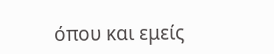όπου και εμείς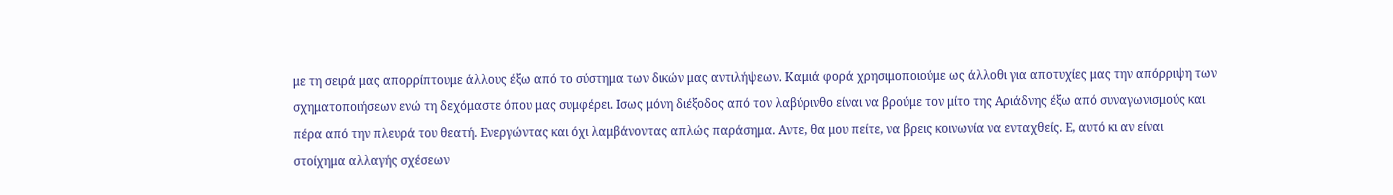με τη σειρά μας απορρίπτουμε άλλους έξω από το σύστημα των δικών μας αντιλήψεων. Καμιά φορά χρησιμοποιούμε ως άλλοθι για αποτυχίες μας την απόρριψη των σχηματοποιήσεων ενώ τη δεχόμαστε όπου μας συμφέρει. Ισως μόνη διέξοδος από τον λαβύρινθο είναι να βρούμε τον μίτο της Αριάδνης έξω από συναγωνισμούς και πέρα από την πλευρά του θεατή. Ενεργώντας και όχι λαμβάνοντας απλώς παράσημα. Αντε, θα μου πείτε, να βρεις κοινωνία να ενταχθείς. Ε, αυτό κι αν είναι στοίχημα αλλαγής σχέσεων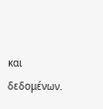και δεδομένων.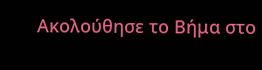Ακολούθησε το Βήμα στο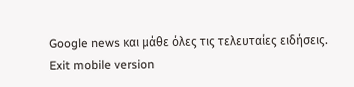Google news και μάθε όλες τις τελευταίες ειδήσεις.
Exit mobile version